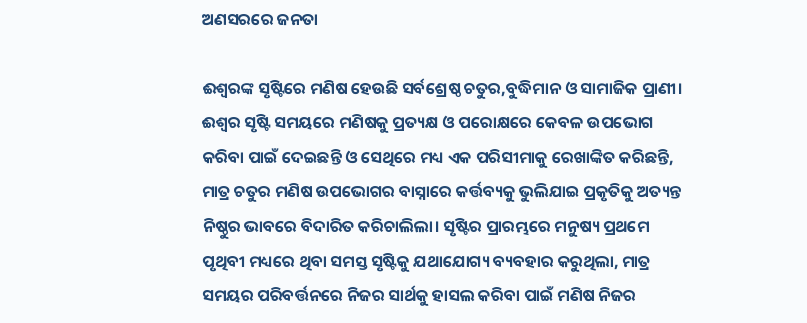ଅଣସରରେ ଜନତା

ଈଶ୍ୱରଙ୍କ ସୃଷ୍ଟିରେ ମଣିଷ ହେଉଛି ସର୍ବଶ୍ରେଷ୍ଠ ଚତୁର,ବୁଦ୍ଧିମାନ ଓ ସାମାଜିକ ପ୍ରାଣୀ। ଈଶ୍ୱର ସୃଷ୍ଟି ସମୟରେ ମଣିଷକୁ ପ୍ରତ୍ୟକ୍ଷ ଓ ପରୋକ୍ଷରେ କେବଳ ଉପଭୋଗ କରିବା ପାଇଁ ଦେଇଛନ୍ତି ଓ ସେଥିରେ ମଧ୍ୟ ଏକ ପରିସୀମାକୁ ରେଖାଙ୍କିତ କରିଛନ୍ତି, ମାତ୍ର ଚତୁର ମଣିଷ ଉପଭୋଗର ବାସ୍ନାରେ କର୍ତ୍ତବ୍ୟକୁ ଭୁଲିଯାଇ ପ୍ରକୃତିକୁ ଅତ୍ୟନ୍ତ ନିଷ୍ଠୁର ଭାବରେ ବିଦାରିତ କରିଚାଲିଲା। ସୃଷ୍ଟିର ପ୍ରାରମ୍ଭରେ ମନୁଷ୍ୟ ପ୍ରଥମେ ପୃଥିବୀ ମଧ୍ୟରେ ଥିବା ସମସ୍ତ ସୃଷ୍ଟିକୁ ଯଥାଯୋଗ୍ୟ ବ୍ୟବହାର କରୁଥିଲା, ମାତ୍ର ସମୟର ପରିବର୍ତ୍ତନରେ ନିଜର ସାର୍ଥକୁ ହାସଲ କରିବା ପାଇଁ ମଣିଷ ନିଜର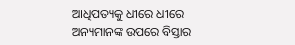ଆଧିପତ୍ୟକୁ ଧୀରେ ଧୀରେ ଅନ୍ୟମାନଙ୍କ ଉପରେ ବିସ୍ତାର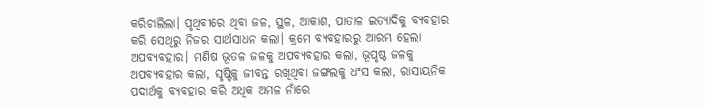କରିଚାଲିଲା। ପୃଥିବୀରେ ଥିବା ଜଳ, ସ୍ଥଳ, ଆକାଶ, ପାତାଳ ଇତ୍ୟାଦିକୁ ବ୍ୟବହାର କରି ସେଥିରୁ ନିଜର ସାର୍ଥସାଧନ କଲା। କ୍ରମେ ବ୍ୟବହାରରୁ ଆରମ୍ଭ ହେଲା ଅପବ୍ୟବହାର। ମଣିଷ ଭୂତଳ ଜଳକୁ ଅପବ୍ୟବହାର କଲା, ଭୂପୃଷ୍ଠ ଜଳକୁ ଅପବ୍ୟବହାର କଲା, ସୃଷ୍ଟିକୁ ଜୀବନ୍ତ ରଖିଥିବା ଜଙ୍ଗଲକୁ ଧଂସ କଲା, ରାସାୟନିକ ପଦାର୍ଥକୁ ବ୍ୟବହାର କରି ଅଧିକ ଅମଳ ନାଁରେ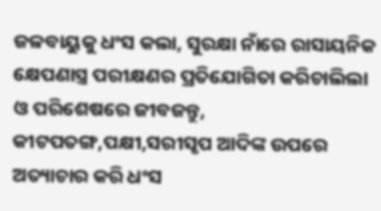ଜଳବାୟୁକୁ ଧଂସ କଲା, ସୁରକ୍ଷା ନାଁରେ ରାସାୟନିକ କ୍ଷେପଣାସ୍ତ୍ର ପରୀକ୍ଷଣର ପ୍ରତିଯୋଗିତା କରିଚାଲିଲା ଓ ପରିଶେଷରେ ଜୀବଜନ୍ତୁ, କୀଟପତଙ୍ଗ,ପକ୍ଷୀ,ସରୀସୃପ ଆଦିଙ୍କ ଉପରେ ଅତ୍ୟାଚାର କରି ଧଂସ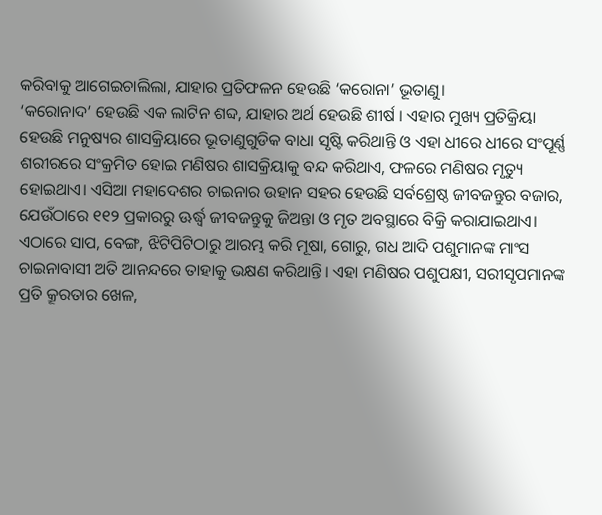କରିବାକୁ ଆଗେଇଚାଲିଲା, ଯାହାର ପ୍ରତିଫଳନ ହେଉଛି ‘କରୋନା’ ଭୂତାଣୁ।
‘କରୋନାଦ’ ହେଉଛି ଏକ ଲାଟିନ ଶବ୍ଦ, ଯାହାର ଅର୍ଥ ହେଉଛି ଶୀର୍ଷ । ଏହାର ମୁଖ୍ୟ ପ୍ରତିକ୍ରିୟା ହେଉଛି ମନୁଷ୍ୟର ଶାସକ୍ରିୟାରେ ଭୂତାଣୁଗୁଡିକ ବାଧା ସୃଷ୍ଟି କରିଥାନ୍ତି ଓ ଏହା ଧୀରେ ଧୀରେ ସଂପୂର୍ଣ୍ଣ ଶରୀରରେ ସଂକ୍ରମିତ ହୋଇ ମଣିଷର ଶାସକ୍ରିୟାକୁ ବନ୍ଦ କରିଥାଏ, ଫଳରେ ମଣିଷର ମୃତ୍ୟୁ ହୋଇଥାଏ। ଏସିଆ ମହାଦେଶର ଚାଇନାର ଉହାନ ସହର ହେଉଛି ସର୍ବଶ୍ରେଷ୍ଠ ଜୀବଜନ୍ତୁର ବଜାର, ଯେଉଁଠାରେ ୧୧୨ ପ୍ରକାରରୁ ଊର୍ଦ୍ଧ୍ୱ ଜୀବଜନ୍ତୁକୁ ଜିଅନ୍ତା ଓ ମୃତ ଅବସ୍ଥାରେ ବିକ୍ରି କରାଯାଇଥାଏ। ଏଠାରେ ସାପ, ବେଙ୍ଗ, ଝିଟିପିଟିଠାରୁ ଆରମ୍ଭ କରି ମୂଷା, ଗୋରୁ, ଗଧ ଆଦି ପଶୁମାନଙ୍କ ମାଂସ ଚାଇନାବାସୀ ଅତି ଆନନ୍ଦରେ ତାହାକୁ ଭକ୍ଷଣ କରିଥାନ୍ତି। ଏହା ମଣିଷର ପଶୁପକ୍ଷୀ, ସରୀସୃପମାନଙ୍କ ପ୍ରତି କ୍ରୂରତାର ଖେଳ,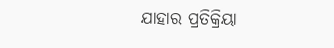ଯାହାର ପ୍ରତିକ୍ରିୟା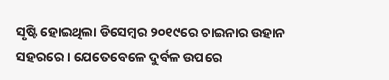ସୃଷ୍ଟି ହୋଇଥିଲା ଡିସେମ୍ବର ୨୦୧୯ରେ ଚାଇନାର ଉହାନ ସହରରେ। ଯେତେବେଳେ ଦୁର୍ବଳ ଉପରେ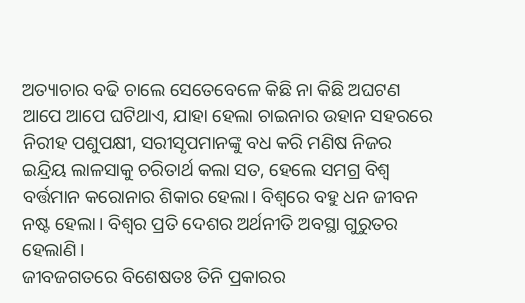ଅତ୍ୟାଚାର ବଢି ଚାଲେ ସେତେବେଳେ କିଛି ନା କିଛି ଅଘଟଣ ଆପେ ଆପେ ଘଟିଥାଏ, ଯାହା ହେଲା ଚାଇନାର ଉହାନ ସହରରେ ନିରୀହ ପଶୁପକ୍ଷୀ, ସରୀସୃପମାନଙ୍କୁ ବଧ କରି ମଣିଷ ନିଜର ଇନ୍ଦ୍ରିୟ ଲାଳସାକୁ ଚରିତାର୍ଥ କଲା ସତ, ହେଲେ ସମଗ୍ର ବିଶ୍ୱ ବର୍ତ୍ତମାନ କରୋନାର ଶିକାର ହେଲା। ବିଶ୍ୱରେ ବହୁ ଧନ ଜୀବନ ନଷ୍ଟ ହେଲା। ବିଶ୍ୱର ପ୍ରତି ଦେଶର ଅର୍ଥନୀତି ଅବସ୍ଥା ଗୁରୁତର ହେଲାଣି।
ଜୀବଜଗତରେ ବିଶେଷତଃ ତିନି ପ୍ରକାରର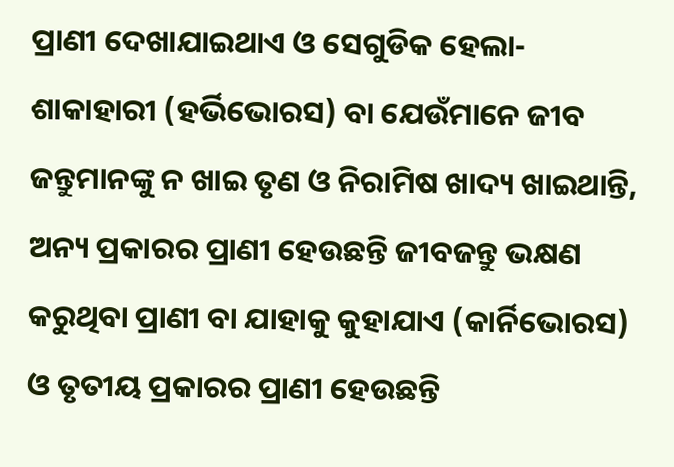ପ୍ରାଣୀ ଦେଖାଯାଇଥାଏ ଓ ସେଗୁଡିକ ହେଲା- ଶାକାହାରୀ (ହର୍ଭିଭୋରସ) ବା ଯେଉଁମାନେ ଜୀବ ଜନ୍ତୁମାନଙ୍କୁ ନ ଖାଇ ତୃଣ ଓ ନିରାମିଷ ଖାଦ୍ୟ ଖାଇଥାନ୍ତି, ଅନ୍ୟ ପ୍ରକାରର ପ୍ରାଣୀ ହେଉଛନ୍ତି ଜୀବଜନ୍ତୁ ଭକ୍ଷଣ କରୁଥିବା ପ୍ରାଣୀ ବା ଯାହାକୁ କୁହାଯାଏ (କାର୍ନିଭୋରସ) ଓ ତୃତୀୟ ପ୍ରକାରର ପ୍ରାଣୀ ହେଉଛନ୍ତି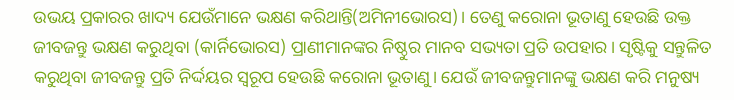ଉଭୟ ପ୍ରକାରର ଖାଦ୍ୟ ଯେଉଁମାନେ ଭକ୍ଷଣ କରିଥାନ୍ତି(ଅମିନୀଭୋରସ)। ତେଣୁ କରୋନା ଭୂତାଣୁ ହେଉଛି ଉକ୍ତ ଜୀବଜନ୍ତୁ ଭକ୍ଷଣ କରୁଥିବା (କାର୍ନିଭୋରସ) ପ୍ରାଣୀମାନଙ୍କର ନିଷ୍ଠୁର ମାନବ ସଭ୍ୟତା ପ୍ରତି ଉପହାର। ସୃଷ୍ଟିକୁ ସନ୍ତୁଳିତ କରୁଥିବା ଜୀବଜନ୍ତୁ ପ୍ରତି ନିର୍ଦ୍ଦୟର ସ୍ବରୂପ ହେଉଛି କରୋନା ଭୂତାଣୁ। ଯେଉଁ ଜୀବଜନ୍ତୁମାନଙ୍କୁ ଭକ୍ଷଣ କରି ମନୁଷ୍ୟ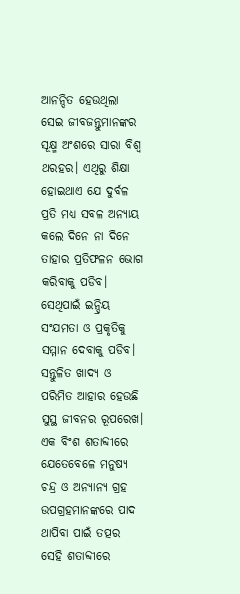ଆନନ୍ଦିତ ହେଉଥିଲା ସେଇ ଜୀବଜନ୍ତୁମାନଙ୍କର ସୂକ୍ଷ୍ମ ଅଂଶରେ ସାରା ବିଶ୍ୱ ଥରହର। ଏଥିରୁ ଶିକ୍ଷା ହୋଇଥାଏ ଯେ ଦୁର୍ବଳ ପ୍ରତି ମଧ୍ୟ ସବଳ ଅନ୍ୟାୟ କଲେ ଦିନେ ନା ଦିନେ ତାହାର ପ୍ରତିଫଳନ ଭୋଗ କରିବାକୁ ପଡିବ। ସେଥିପାଇଁ ଇନ୍ଦ୍ରିୟ ସଂଯମତା ଓ ପ୍ରକୃତିକୁ ସମ୍ମାନ ଦେବାକୁ ପଡିବ। ସନ୍ତୁଳିତ ଖାଦ୍ୟ ଓ ପରିମିତ ଆହାର ହେଉଛି ସୁସ୍ଥ ଜୀବନର ରୂପରେଖ। ଏକ ବିଂଶ ଶତାବ୍ଦୀରେ ଯେତେବେଳେ ମନୁଷ୍ୟ ଚନ୍ଦ୍ର ଓ ଅନ୍ୟାନ୍ୟ ଗ୍ରହ ଉପଗ୍ରହମାନଙ୍କରେ ପାଦ ଥାପିବା ପାଇଁ ତତ୍ପର ସେହି ଶତାବ୍ଦୀରେ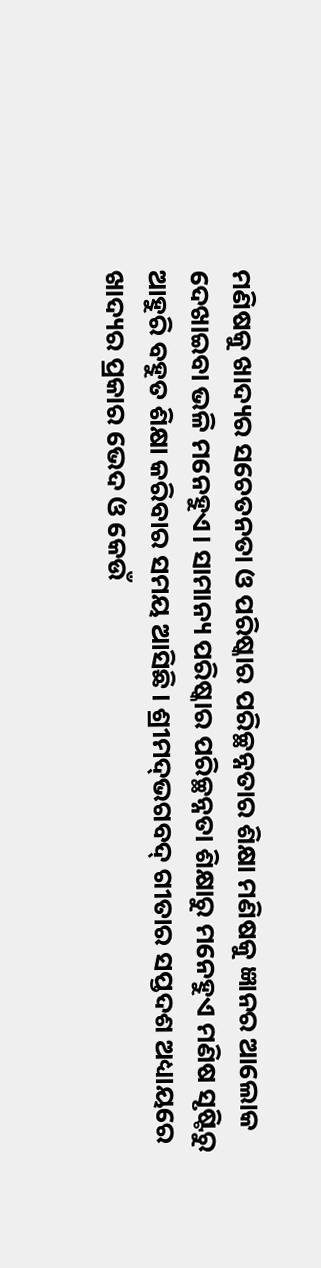ମଣିଷକୁ ଖାଦ୍ୟର ସଚେତନତା ଓ ପରିଷ୍କାର ପରିଚ୍ଛନ୍ନତାର ଶିକ୍ଷା ମଣିଷକୁ ଜ୍ଞାନର ଆଲୋକ ଦେଖାଇବା ଭଳି ମନେହୁଏ। ସାମାନ୍ୟ ପରିଷ୍କାର ପରିଚ୍ଛନ୍ନତା ଶିକ୍ଷାରୁ ମନେହୁଏ ମଣିଷ ସୃଷ୍ଟିରୁ ଆହୁରି ବହୁତ ଶିକ୍ଷା କରିବାର ସମୟ ଆସିଛି। ଶ୍ରୀମଦ୍‌ଭଗବଦ୍‌ ଗୀତାର ସପ୍ତଦଶ ଅଧ୍ୟାୟରେ ଖାଦ୍ୟର ପ୍ରକାର ଭେଦ ଓ କେଉଁ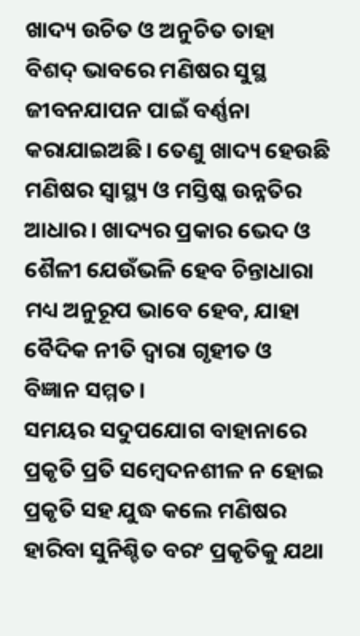ଖାଦ୍ୟ ଉଚିତ ଓ ଅନୁଚିତ ତାହା ବିଶଦ୍‌ ଭାବରେ ମଣିଷର ସୁସ୍ଥ ଜୀବନଯାପନ ପାଇଁ ବର୍ଣ୍ଣନା କରାଯାଇଅଛି। ତେଣୁ ଖାଦ୍ୟ ହେଉଛି ମଣିଷର ସ୍ବାସ୍ଥ୍ୟ ଓ ମସ୍ତିଷ୍କ ଉନ୍ନତିର ଆଧାର। ଖାଦ୍ୟର ପ୍ରକାର ଭେଦ ଓ ଶୈଳୀ ଯେଉଁଭଳି ହେବ ଚିନ୍ତାଧାରା ମଧ୍ୟ ଅନୁରୂପ ଭାବେ ହେବ, ଯାହା ବୈଦିକ ନୀତି ଦ୍ୱାରା ଗୃହୀତ ଓ ବିଜ୍ଞାନ ସମ୍ମତ।
ସମୟର ସଦୁପଯୋଗ ବାହାନାରେ ପ୍ରକୃତି ପ୍ରତି ସମ୍ବେଦନଶୀଳ ନ ହୋଇ ପ୍ରକୃତି ସହ ଯୁଦ୍ଧ କଲେ ମଣିଷର ହାରିବା ସୁନିଶ୍ଚିତ ବରଂ ପ୍ରକୃତିକୁ ଯଥା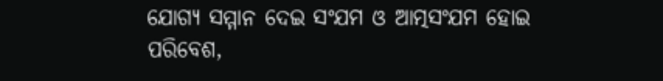ଯୋଗ୍ୟ ସମ୍ମାନ ଦେଇ ସଂଯମ ଓ ଆତ୍ମସଂଯମ ହୋଇ ପରିବେଶ,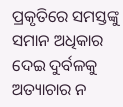ପ୍ରକୃତିରେ ସମସ୍ତଙ୍କୁ ସମାନ ଅଧିକାର ଦେଇ ଦୁର୍ବଳକୁ ଅତ୍ୟାଚାର ନ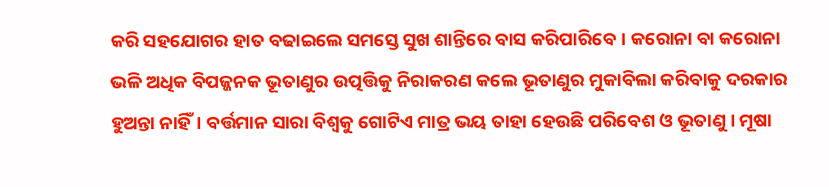କରି ସହଯୋଗର ହାତ ବଢାଇଲେ ସମସ୍ତେ ସୁଖ ଶାନ୍ତିରେ ବାସ କରିପାରିବେ। କରୋନା ବା କରୋନା ଭଳି ଅଧିକ ବିପଜ୍ଜନକ ଭୂତାଣୁର ଉତ୍ପତ୍ତିକୁ ନିରାକରଣ କଲେ ଭୂତାଣୁର ମୁକାବିଲା କରିବାକୁ ଦରକାର ହୁଅନ୍ତା ନାହିଁ। ବର୍ତ୍ତମାନ ସାରା ବିଶ୍ୱକୁ ଗୋଟିଏ ମାତ୍ର ଭୟ ତାହା ହେଉଛି ପରିବେଶ ଓ ଭୂତାଣୁ । ମୂଷା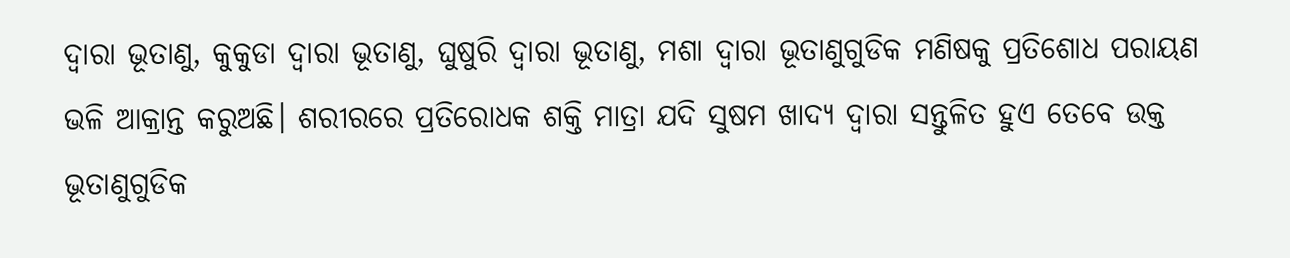ଦ୍ୱାରା ଭୂତାଣୁ, କୁକୁଡା ଦ୍ୱାରା ଭୂତାଣୁ, ଘୁଷୁରି ଦ୍ୱାରା ଭୂତାଣୁ, ମଶା ଦ୍ୱାରା ଭୂତାଣୁଗୁଡିକ ମଣିଷକୁ ପ୍ରତିଶୋଧ ପରାୟଣ ଭଳି ଆକ୍ରାନ୍ତ କରୁଅଛି। ଶରୀରରେ ପ୍ରତିରୋଧକ ଶକ୍ତି ମାତ୍ରା ଯଦି ସୁଷମ ଖାଦ୍ୟ ଦ୍ୱାରା ସନ୍ତୁଳିତ ହୁଏ ତେବେ ଉକ୍ତ ଭୂତାଣୁଗୁଡିକ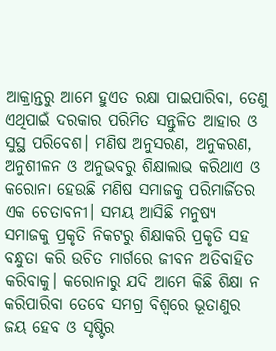ଆକ୍ରାନ୍ତରୁ ଆମେ ହୁଏତ ରକ୍ଷା ପାଇପାରିବା, ତେଣୁ ଏଥିପାଇଁ ଦରକାର ପରିମିତ ସନ୍ତୁଳିତ ଆହାର ଓ ସୁସ୍ଥ ପରିବେଶ। ମଣିଷ ଅନୁସରଣ, ଅନୁକରଣ, ଅନୁଶୀଳନ ଓ ଅନୁଭବରୁ ଶିକ୍ଷାଲାଭ କରିଥାଏ ଓ କରୋନା ହେଉଛି ମଣିଷ ସମାଜକୁ ପରିମାର୍ଜିତର ଏକ ଚେତାବନୀ। ସମୟ ଆସିଛି ମନୁଷ୍ୟ ସମାଜକୁ ପ୍ରକୃତି ନିକଟରୁ ଶିକ୍ଷାକରି ପ୍ରକୃତି ସହ ବନ୍ଧୁତା କରି ଉଚିତ ମାର୍ଗରେ ଜୀବନ ଅତିବାହିତ କରିବାକୁ। କରୋନାରୁ ଯଦି ଆମେ କିଛି ଶିକ୍ଷା ନ କରିପାରିବା ତେବେ ସମଗ୍ର ବିଶ୍ୱରେ ଭୂତାଣୁର ଜୟ ହେବ ଓ ସୃଷ୍ଟିର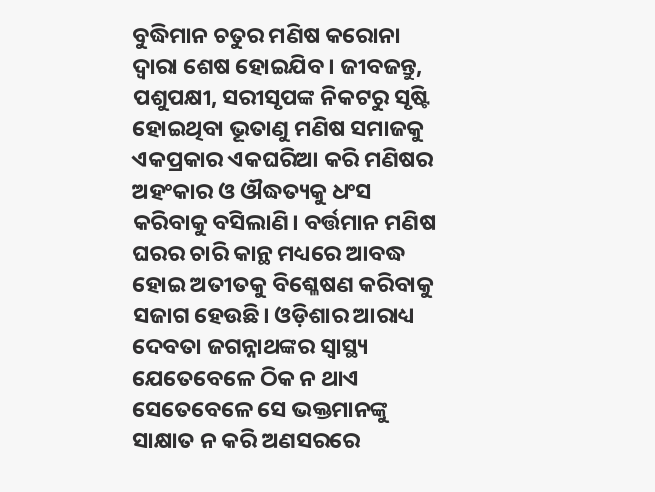ବୁଦ୍ଧିମାନ ଚତୁର ମଣିଷ କରୋନା ଦ୍ୱାରା ଶେଷ ହୋଇଯିବ। ଜୀବଜନ୍ତୁ, ପଶୁପକ୍ଷୀ, ସରୀସୃପଙ୍କ ନିକଟରୁ ସୃଷ୍ଟି ହୋଇଥିବା ଭୂତାଣୁ ମଣିଷ ସମାଜକୁ ଏକପ୍ରକାର ଏକଘରିଆ କରି ମଣିଷର ଅହଂକାର ଓ ଔଦ୍ଧତ୍ୟକୁ ଧଂସ କରିବାକୁ ବସିଲାଣି। ବର୍ତ୍ତମାନ ମଣିଷ ଘରର ଚାରି କାନ୍ଥ ମଧ୍ୟରେ ଆବଦ୍ଧ ହୋଇ ଅତୀତକୁ ବିଶ୍ଳେଷଣ କରିବାକୁ ସଜାଗ ହେଉଛି। ଓଡ଼ିଶାର ଆରାଧ୍ୟ ଦେବତା ଜଗନ୍ନାଥଙ୍କର ସ୍ବାସ୍ଥ୍ୟ ଯେତେବେଳେ ଠିକ ନ ଥାଏ ସେତେବେଳେ ସେ ଭକ୍ତମାନଙ୍କୁ ସାକ୍ଷାତ ନ କରି ଅଣସରରେ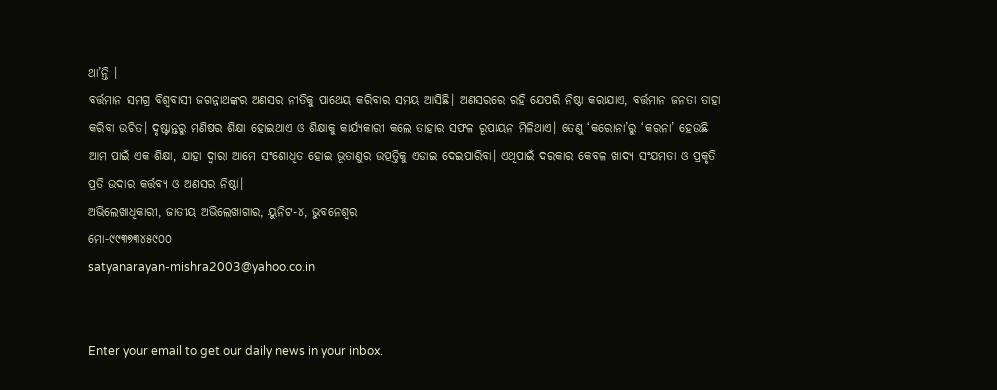ଥା’ନ୍ତି ।
ବର୍ତ୍ତମାନ ସମଗ୍ର ବିଶ୍ୱବାସୀ ଜଗନ୍ନାଥଙ୍କର ଅଣସର ନୀତିକୁ ପାଥେୟ କରିବାର ସମୟ ଆସିଛି। ଅଣସରରେ ରହି ଯେପରି ନିଷ୍ଠା କରାଯାଏ, ବର୍ତ୍ତମାନ ଜନତା ତାହା କରିବା ଉଚିତ। ଦୃଷ୍ଟାନ୍ତରୁ ମଣିଷର ଶିକ୍ଷା ହୋଇଥାଏ ଓ ଶିକ୍ଷାକୁ କାର୍ଯ୍ୟକାରୀ କଲେ ତାହାର ସଫଳ ରୂପାୟନ ମିଳିଥାଏ। ତେଣୁ ‘କରୋନା’ରୁ ‘କରନା’ ହେଉଛି ଆମ ପାଇଁ ଏକ ଶିକ୍ଷା, ଯାହା ଦ୍ୱାରା ଆମେ ସଂଶୋଧିତ ହୋଇ ଭୂତାଣୁର ଉତ୍ପତ୍ତିକୁ ଏଡାଇ ଦେଇପାରିବା। ଏଥିପାଇଁ ଦରକାର କେବଳ ଖାଦ୍ୟ ସଂଯମତା ଓ ପ୍ରକୃତି ପ୍ରତି ଉଦାର କର୍ତ୍ତବ୍ୟ ଓ ଅଣସର ନିଷ୍ଠା।
ଅଭିଲେଖାଧିକାରୀ, ଜାତୀୟ ଅଭିଲେଖାଗାର, ୟୁନିଟ-୪, ଭୁବନେଶ୍ୱର
ମୋ-୯୯୩୭୩୪୫୯୦୦
satyanarayan-mishra2003@yahoo.co.in


Enter your email to get our daily news in your inbox.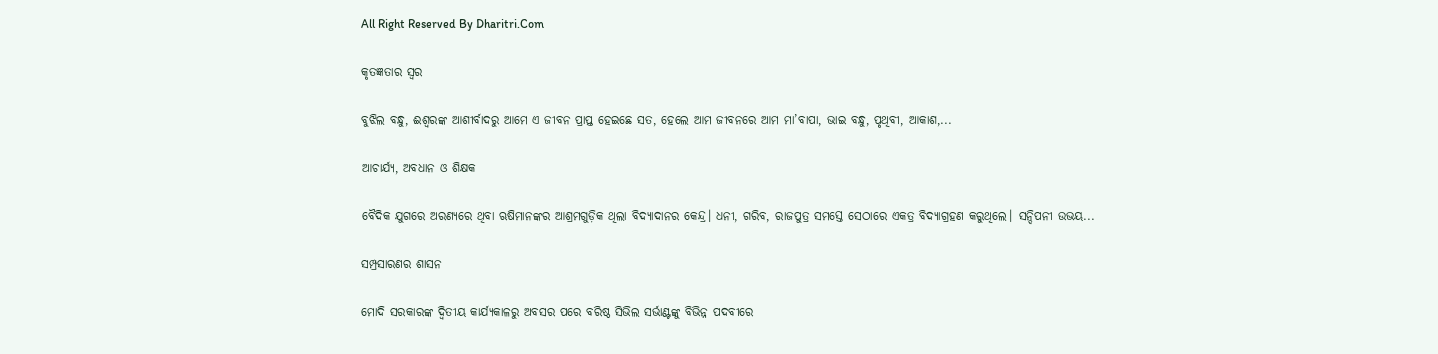All Right Reserved By Dharitri.Com

କୃତଜ୍ଞତାର ସ୍ବର

ବୁଝିଲ ବନ୍ଧୁ, ଈଶ୍ବରଙ୍କ ଆଶୀର୍ବାଦରୁ ଆମେ ଏ ଜୀବନ ପ୍ରାପ୍ତ ହେଇଛେ ସତ, ହେଲେ ଆମ ଜୀବନରେ ଆମ ମା’ବାପା, ଭାଇ ବନ୍ଧୁ, ପୃଥିବୀ, ଆକାଶ,...

ଆଚାର୍ଯ୍ୟ, ଅବଧାନ ଓ ଶିକ୍ଷକ

ବୈଦିକ ଯୁଗରେ ଅରଣ୍ୟରେ ଥିବା ଋଷିମାନଙ୍କର ଆଶ୍ରମଗୁଡ଼ିକ ଥିଲା ବିଦ୍ୟାଦାନର କେନ୍ଦ୍ର। ଧନୀ, ଗରିବ, ରାଜପୁତ୍ର ସମସ୍ତେ ସେଠାରେ ଏକତ୍ର ବିଦ୍ୟାଗ୍ରହଣ କରୁଥିଲେ। ସନ୍ଦିପନୀ ଉଭୟ...

ସମ୍ପ୍ରସାରଣର ଶାସନ

ମୋଦି ସରକାରଙ୍କ ଦ୍ୱିତୀୟ କାର୍ଯ୍ୟକାଳରୁ ଅବସର ପରେ ବରିଷ୍ଠ ସିଭିଲ ସର୍ଭାଣ୍ଟଙ୍କୁ ବିଭିନ୍ନ ପଦବୀରେ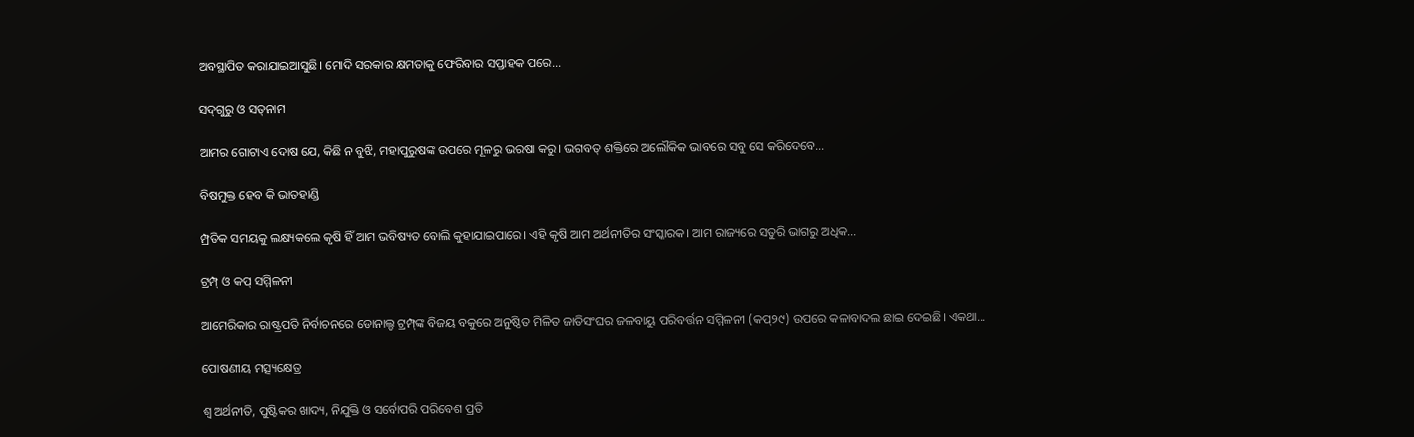ଅବସ୍ଥାପିତ କରାଯାଇଆସୁଛି। ମୋଦି ସରକାର କ୍ଷମତାକୁ ଫେରିବାର ସପ୍ତାହକ ପରେ...

ସଦ୍‌ଗୁରୁ ଓ ସତ୍‌ନାମ

ଆମର ଗୋଟାଏ ଦୋଷ ଯେ, କିଛି ନ ବୁଝି, ମହାପୁରୁଷଙ୍କ ଉପରେ ମୂଳରୁ ଭରଷା କରୁ। ଭଗବତ୍‌ ଶକ୍ତିରେ ଅଲୌକିକ ଭାବରେ ସବୁ ସେ କରିଦେବେ...

ବିଷମୁକ୍ତ ହେବ କି ଭାତହାଣ୍ଡି

ମ୍ପ୍ରତିକ ସମୟକୁ ଲକ୍ଷ୍ୟକଲେ କୃଷି ହିଁ ଆମ ଭବିଷ୍ୟତ ବୋଲି କୁହାଯାଇପାରେ। ଏହି କୃଷି ଆମ ଅର୍ଥନୀତିର ସଂସ୍କାରକ। ଆମ ରାଜ୍ୟରେ ସତୁରି ଭାଗରୁ ଅଧିକ...

ଟ୍ରମ୍ପ୍‌ ଓ କପ୍‌ ସମ୍ମିଳନୀ

ଆମେରିକାର ରାଷ୍ଟ୍ରପତି ନିର୍ବାଚନରେ ଡୋନାଲ୍ଡ ଟ୍ରମ୍ପ୍‌ଙ୍କ ବିଜୟ ବକୁରେ ଅନୁଷ୍ଠିତ ମିଳିତ ଜାତିସଂଘର ଜଳବାୟୁ ପରିବର୍ତ୍ତନ ସମ୍ମିଳନୀ (କପ୍‌୨୯) ଉପରେ କଳାବାଦଲ ଛାଇ ଦେଇଛି। ଏକଥା...

ପୋଷଣୀୟ ମତ୍ସ୍ୟକ୍ଷେତ୍ର

ଶ୍ୱ ଅର୍ଥନୀତି, ପୁଷ୍ଟିକର ଖାଦ୍ୟ, ନିଯୁକ୍ତି ଓ ସର୍ବୋପରି ପରିବେଶ ପ୍ରତି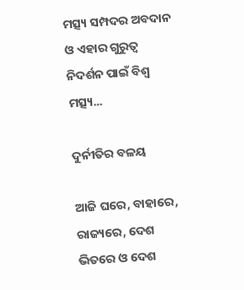ମତ୍ସ୍ୟ ସମ୍ପଦର ଅବଦାନ ଓ ଏହାର ଗୁରୁତ୍ୱ ନିଦର୍ଶନ ପାଇଁ ବିଶ୍ୱ ମତ୍ସ୍ୟ...

ଦୁର୍ନୀତିର ବଳୟ

ଆଜି ଘରେ, ବାହାରେ, ରାଜ୍ୟରେ, ଦେଶ ଭିତରେ ଓ ଦେଶ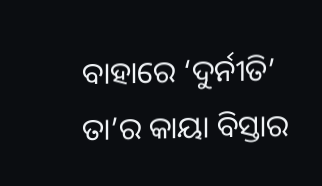ବାହାରେ ‘ଦୁର୍ନୀତି’ ତା’ର କାୟା ବିସ୍ତାର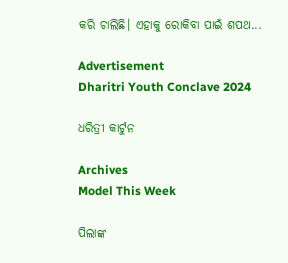କରି ଚାଲିଛି। ଏହାକୁ ରୋକିବା ପାଇଁ ଶପଥ...

Advertisement
Dharitri Youth Conclave 2024

ଧରିତ୍ରୀ କାର୍ଟୁନ

Archives
Model This Week

ପିଲାଙ୍କ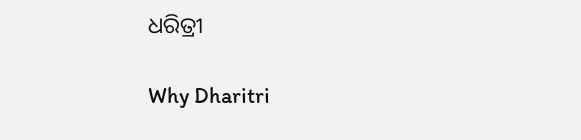ଧରିତ୍ରୀ

Why Dharitri